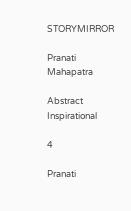STORYMIRROR

Pranati Mahapatra

Abstract Inspirational

4

Pranati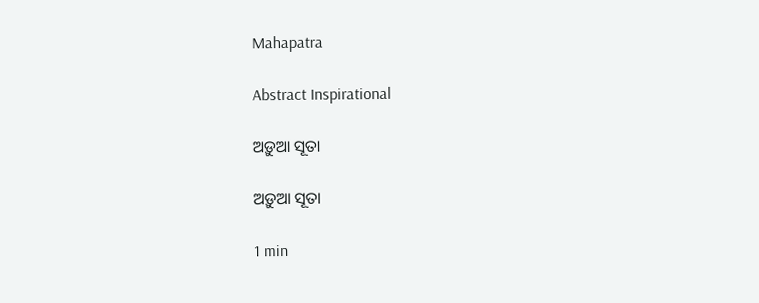Mahapatra

Abstract Inspirational

ଅଡ଼ୁଆ ସୂତା

ଅଡ଼ୁଆ ସୂତା

1 min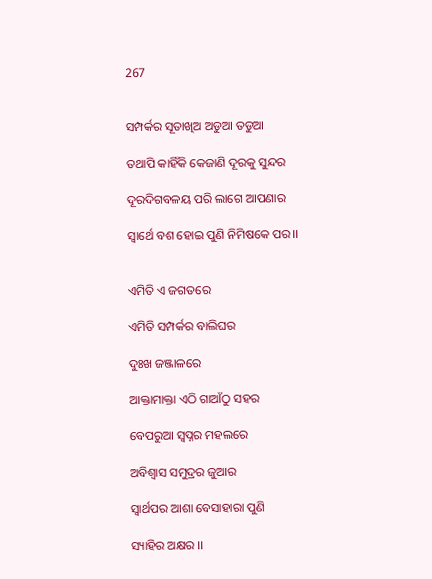267


ସମ୍ପର୍କର ସୂତାଖିଅ ଅଡୁଆ ତଡୁଆ

ତଥାପି କାହିଁକି କେଜାଣି ଦୂରକୁ ସୁନ୍ଦର

ଦୂରଦିଗବଳୟ ପରି ଲାଗେ ଆପଣାର

ସ୍ବାର୍ଥେ ବଶ ହୋଇ ପୁଣି ନିମିଷକେ ପର।।


ଏମିତି ଏ ଜଗତରେ

ଏମିତି ସମ୍ପର୍କର ବାଲିଘର

ଦୁଃଖ ଜଞ୍ଜାଳରେ

ଆକ୍ତାମାକ୍ତା ଏଠି ଗାଆଁଠୁ ସହର

ବେପରୁଆ ସ୍ବପ୍ନର ମହଲରେ

ଅବିଶ୍ୱାସ ସମୁଦ୍ରର ଜୁଆର

ସ୍ବାର୍ଥପର ଆଶା ବେସାହାରା ପୁଣି

ସ୍ୟାହିର ଅକ୍ଷର ।।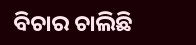ବିଚାର ଚାଲିଛି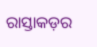ରାସ୍ତାକଡ଼ର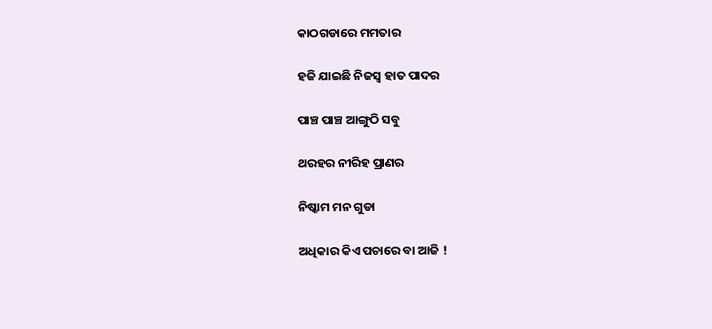କାଠଗଡାରେ ମମତାର

ହଜି ଯାଇଛି ନିଜସ୍ୱ ହାତ ପାଦର

ପାଞ୍ଚ ପାଞ୍ଚ ଆଙ୍ଗୁଠି ସବୁ

ଥରହର ନୀରିହ ପ୍ରାଣର

ନିଷ୍କାମ ମନ ଗୁଡା

ଅଧିକାର କିଏ ପଚାରେ ବା ଆଜି !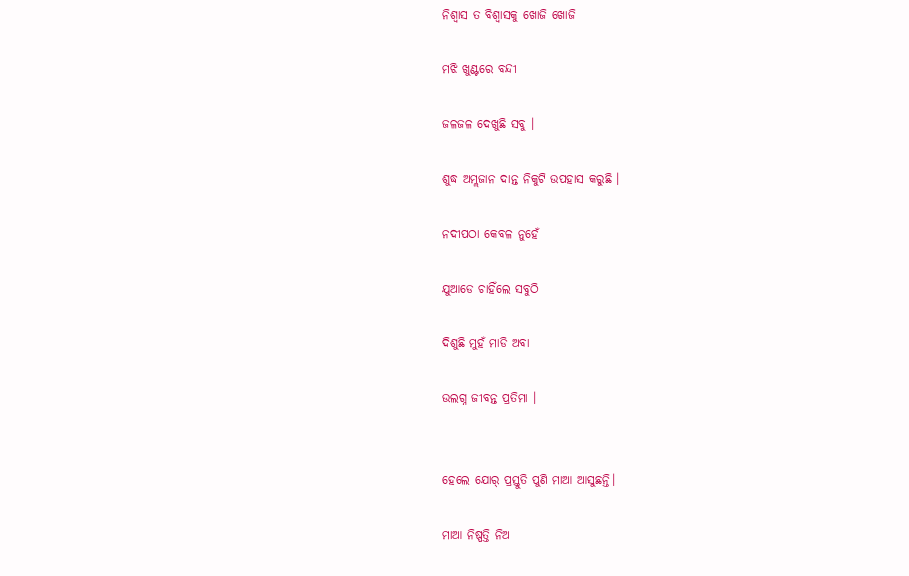ନିଶ୍ବାସ ତ ବିଶ୍ବାସକୁ ଖୋଜି ଖୋଜି

ମଝି ଖୁଣ୍ଟରେ ବନ୍ଦୀ

ଜଳଜଳ ଦେଖୁଛି ସବୁ ।

ଶୁଦ୍ଧ ଅମ୍ଲଜାନ ଦାନ୍ତ ନିକୁଟି ଉପହାସ କରୁଛି ।

ନଦୀପଠା କେବଳ ନୁହେଁ

ଯୁଆଡେ ଚାହିଁଲେ ସବୁଠି

ଦିଶୁଛି ମୁହଁ ମାଡି ଅବା

ଉଲଗ୍ନ ଜୀବନ୍ତ ପ୍ରତିମା ।


ହେଲେ ଯୋର୍ ପ୍ରସ୍ତୁତି ପୁଣି ମାଆ ଆସୁଛନ୍ତି।

ମାଆ ନିଷ୍ପତ୍ତି ନିଅ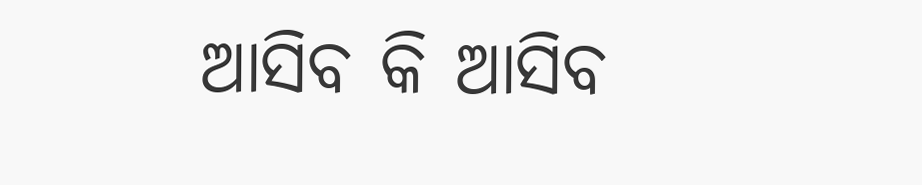ଆସିବ କି ଆସିବ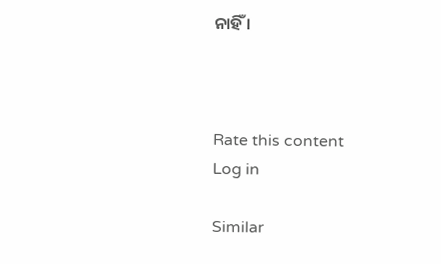ନାହିଁ ।



Rate this content
Log in

Similar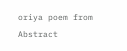oriya poem from Abstract